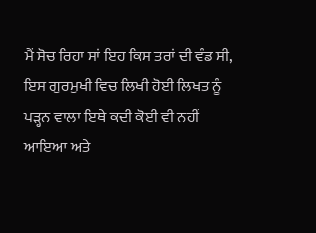ਮੈਂ ਸੋਚ ਰਿਹਾ ਸਾਂ ਇਹ ਕਿਸ ਤਰਾਂ ਦੀ ਵੰਡ ਸੀ, ਇਸ ਗੁਰਮੁਖੀ ਵਿਚ ਲਿਖੀ ਹੋਈ ਲਿਖਤ ਨੂੰ ਪੜ੍ਹਨ ਵਾਲਾ ਇਥੇ ਕਦੀ ਕੋਈ ਵੀ ਨਹੀਂ ਆਇਆ ਅਤੇ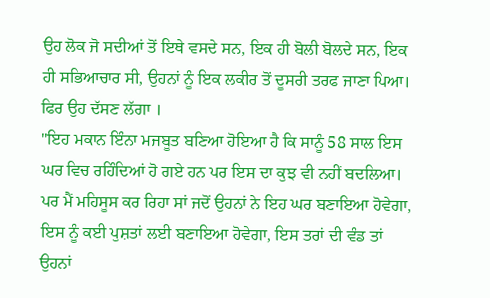ਉਹ ਲੋਕ ਜੋ ਸਦੀਆਂ ਤੋਂ ਇਥੇ ਵਸਦੇ ਸਨ, ਇਕ ਹੀ ਬੋਲੀ ਬੋਲਦੇ ਸਨ, ਇਕ ਹੀ ਸਭਿਆਚਾਰ ਸੀ, ਉਹਨਾਂ ਨੂੰ ਇਕ ਲਕੀਰ ਤੋਂ ਦੂਸਰੀ ਤਰਫ ਜਾਣਾ ਪਿਆ। ਫਿਰ ਉਹ ਦੱਸਣ ਲੱਗਾ ।
"ਇਹ ਮਕਾਨ ਇੰਨਾ ਮਜਬੂਤ ਬਣਿਆ ਹੋਇਆ ਹੈ ਕਿ ਸਾਨੂੰ 58 ਸਾਲ ਇਸ ਘਰ ਵਿਚ ਰਹਿੰਦਿਆਂ ਹੋ ਗਏ ਹਨ ਪਰ ਇਸ ਦਾ ਕੁਝ ਵੀ ਨਹੀਂ ਬਦਲਿਆ। ਪਰ ਮੈਂ ਮਹਿਸੂਸ ਕਰ ਰਿਹਾ ਸਾਂ ਜਦੋਂ ਉਹਨਾਂ ਨੇ ਇਹ ਘਰ ਬਣਾਇਆ ਹੋਵੇਗਾ, ਇਸ ਨੂੰ ਕਈ ਪੁਸ਼ਤਾਂ ਲਈ ਬਣਾਇਆ ਹੋਵੇਗਾ, ਇਸ ਤਰਾਂ ਦੀ ਵੰਡ ਤਾਂ ਉਹਨਾਂ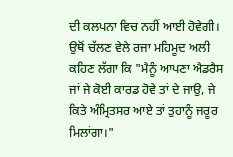ਦੀ ਕਲਪਨਾ ਵਿਚ ਨਹੀਂ ਆਈ ਹੋਵੇਗੀ। ਉਥੋਂ ਚੱਲਣ ਵੇਲੇ ਰਜਾ ਮਹਿਮੂਦ ਅਲੀ ਕਹਿਣ ਲੱਗਾ ਕਿ "ਮੈਨੂੰ ਆਪਣਾ ਐਡਰੈਸ ਜਾਂ ਜੇ ਕੋਈ ਕਾਰਡ ਹੋਵੇ ਤਾਂ ਦੇ ਜਾਉ, ਜੇ ਕਿਤੇ ਅੰਮ੍ਰਿਤਸਰ ਆਏ ਤਾਂ ਤੁਹਾਨੂੰ ਜਰੂਰ ਮਿਲਾਂਗਾ।"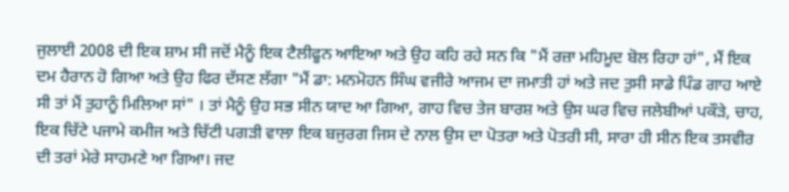ਜੁਲਾਈ 2008 ਦੀ ਇਕ ਸ਼ਾਮ ਸੀ ਜਦੋਂ ਮੈਨੂੰ ਇਕ ਟੈਲੀਫੂਨ ਆਇਆ ਅਤੇ ਉਹ ਕਹਿ ਰਹੇ ਸਨ ਕਿ "ਮੈਂ ਰਜ਼ਾ ਮਹਿਮੂਦ ਬੋਲ ਰਿਹਾ ਹਾਂ", ਮੈਂ ਇਕ ਦਮ ਹੈਰਾਨ ਹੋ ਗਿਆ ਅਤੇ ਉਹ ਫਿਰ ਦੱਸਣ ਲੱਗਾ "ਮੈਂ ਡਾ: ਮਨਮੋਹਨ ਸਿੰਘ ਵਜੀਰੇ ਆਜਮ ਦਾ ਜਮਾਤੀ ਹਾਂ ਅਤੇ ਜਦ ਤੁਸੀ ਸਾਡੇ ਪਿੰਡ ਗਾਹ ਆਏ ਸੀ ਤਾਂ ਮੈਂ ਤੁਹਾਨੂੰ ਮਿਲਿਆ ਸਾਂ" । ਤਾਂ ਮੈਨੂੰ ਉਹ ਸਭ ਸੀਨ ਯਾਦ ਆ ਗਿਆ, ਗਾਹ ਵਿਚ ਤੇਜ ਬਾਰਸ਼ ਅਤੇ ਉਸ ਘਰ ਵਿਚ ਜਲੇਬੀਆਂ ਪਕੌੜੇ, ਚਾਹ, ਇਕ ਚਿੱਟੇ ਪਜਾਮੇ ਕਮੀਜ ਅਤੇ ਚਿੱਟੀ ਪਗੜੀ ਵਾਲਾ ਇਕ ਬਜੁਰਗ ਜਿਸ ਦੇ ਨਾਲ ਉਸ ਦਾ ਪੋਤਰਾ ਅਤੇ ਪੋਤਰੀ ਸੀ, ਸਾਰਾ ਹੀ ਸੀਨ ਇਕ ਤਸਵੀਰ ਦੀ ਤਰਾਂ ਮੇਰੇ ਸਾਹਮਣੇ ਆ ਗਿਆ। ਜਦ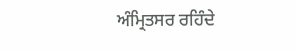ਅੰਮ੍ਰਿਤਸਰ ਰਹਿੰਦੇ